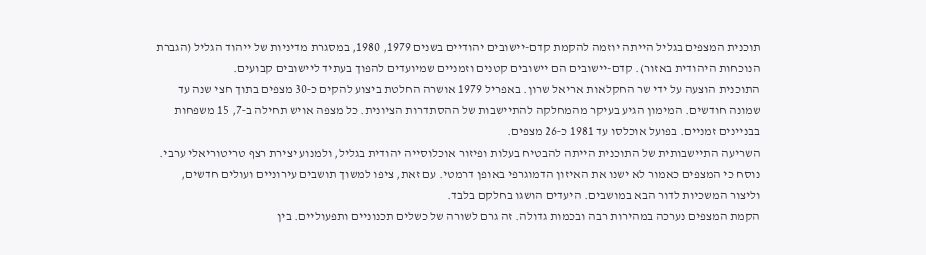תוכנית המצפים בגליל הייתה יוזמה להקמת קדם-יישובים יהודיים בשנים 1979, 1980, במסגרת מדיניות של ייהוד הגליל (הגברת הנוכחות היהודית באזור). קדם-יישובים הם יישובים קטנים וזמניים שמיועדים להפוך בעתיד ליישובים קבועים.
התוכנית הוצעה על ידי שר החקלאות אריאל שרון. באפריל 1979 אושרה החלטת ביצוע להקים כ‑30 מצפים בתוך חצי שנה עד שמונה חודשים. המימון הגיע בעיקר מהמחלקה להתיישבות של ההסתדרות הציונית. כל מצפה אויש תחילה ב‑7, 15 משפחות בבניינים זמניים. בפועל אוכלסו עד 1981 כ‑26 מצפים.
השריעה התיישבותית של התוכנית הייתה להבטיח בעלות ופיזור אוכלוסייה יהודית בגליל, ולמנוע יצירת רצף טריטוריאלי ערבי.
נוסח כי המצפים כאמור לא ישנו את האיזון הדמוגרפי באופן דרמטי. עם זאת, ציפו למשוך תושבים עירוניים ועולים חדשים, וליצור המשכיות לדור הבא במושבים. היעדים הושגו בחלקם בלבד.
הקמת המצפים נערכה במהירות רבה ובכמות גדולה. זה גרם לשורה של כשלים תכנוניים ותפעוליים. בין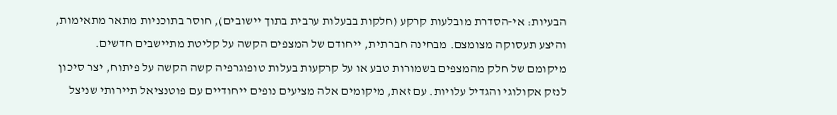הבעיות: אי‑הסדרת מובלעות קרקע (חלקות בבעלות ערבית בתוך יישובים), חוסר בתוכניות מתאר מתאימות, והיצע תעסוקה מצומצם. מבחינה חברתית, ייחודם של המצפים הקשה על קליטת מתיישבים חדשים.
מיקומם של חלק מהמצפים בשמורות טבע או על קרקעות בעלות טופוגרפיה קשה הקשה על פיתוח, יצר סיכון לנזק אקולוגי והגדיל עלויות. עם זאת, מיקומים אלה מציעים נופים ייחודיים עם פוטנציאל תיירותי שניצל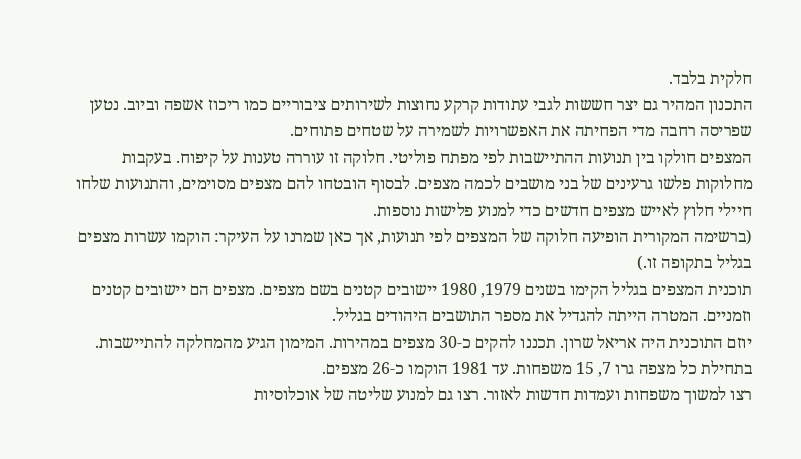חלקית בלבד.
התכנון המהיר גם יצר חששות לגבי עתודות קרקע נחוצות לשירותים ציבוריים כמו ריכוז אשפה וביוב. נטען שפריסה רחבה מדי הפחיתה את האפשרויות לשמירה על שטחים פתוחים.
המצפים חולקו בין תנועות ההתיישבות לפי מפתח פוליטי. חלוקה זו עוררה טענות על קיפוח. בעקבות מחלוקות פלשו גרעינים של בני מושבים לכמה מצפים. לבסוף הובטחו להם מצפים מסוימים, והתנועות שלחו חיילי חלוץ לאייש מצפים חדשים כדי למנוע פלישות נוספות.
(ברשימה המקורית הופיעה חלוקה של המצפים לפי תנועות, אך כאן שמרנו על העיקר: הוקמו עשרות מצפים בגליל בתקופה זו.)
תוכנית המצפים בגליל הקימו בשנים 1979, 1980 יישובים קטנים בשם מצפים. מצפים הם יישובים קטנים וזמניים. המטרה הייתה להגדיל את מספר התושבים היהודים בגליל.
יוזם התוכנית היה אריאל שרון. תכננו להקים כ‑30 מצפים במהירות. המימון הגיע מהמחלקה להתיישבות. בתחילת כל מצפה גרו 7, 15 משפחות. עד 1981 הוקמו כ‑26 מצפים.
רצו למשוך משפחות ועמדות חדשות לאזור. רצו גם למנוע שליטה של אוכלוסיות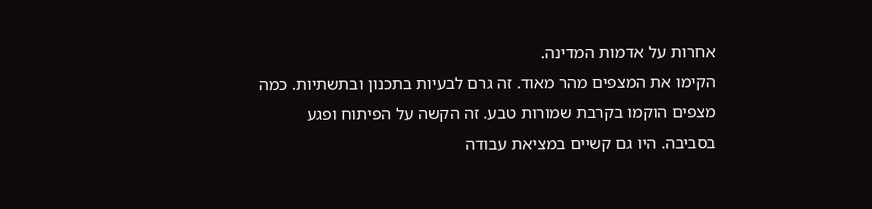אחרות על אדמות המדינה.
הקימו את המצפים מהר מאוד. זה גרם לבעיות בתכנון ובתשתיות. כמה מצפים הוקמו בקרבת שמורות טבע. זה הקשה על הפיתוח ופגע בסביבה. היו גם קשיים במציאת עבודה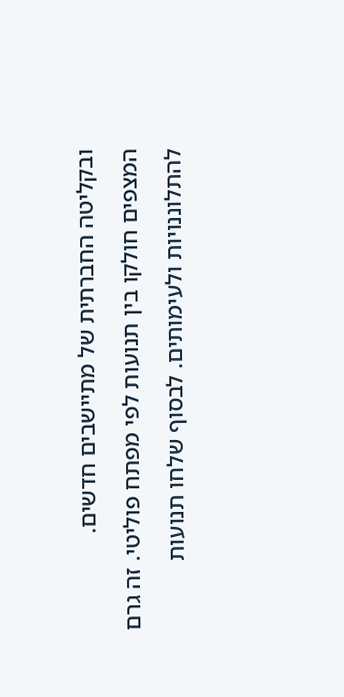ובקליטה החברתית של מתיישבים חדשים.
המצפים חולקו בין תנועות לפי מפתח פוליטי. זה גרם להתלוננויות ולעימותים. לבסוף שלחו תנועות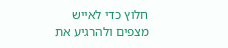חלוץ כדי לאייש מצפים ולהרגיע את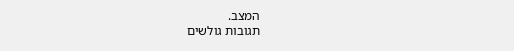המצב.
תגובות גולשים